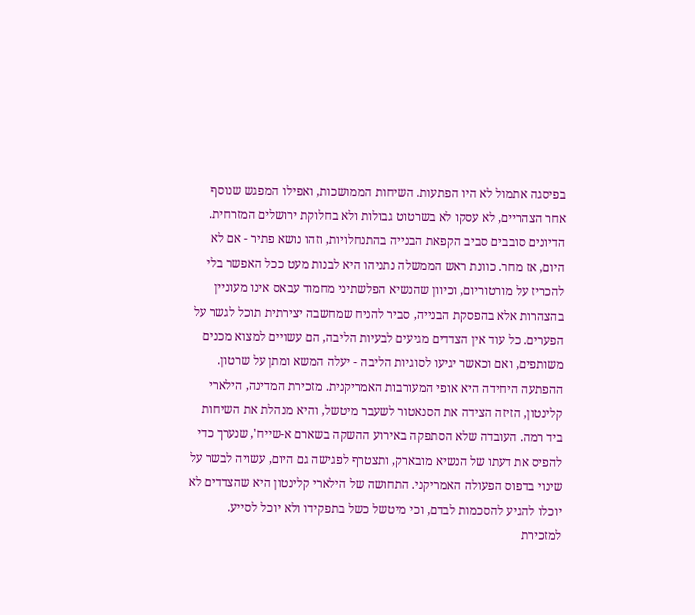בפיסגה אתמול לא היו הפתעות. השיחות הממושכות, ואפילו המפגש שנוסף אחר הצהריים, לא עסקו לא בשרטוט גבולות ולא בחלוקת ירושלים המזרחית. הדיונים סובבים סביב הקפאת הבנייה בהתנחלויות, וזהו נושא פתיר - אם לא היום, אז מחר. כוונת ראש הממשלה נתניהו היא לבנות מעט ככל האפשר בלי להכריז על מורטוריום, וכיוון שהנשיא הפלשתיני מחמוד עבאס אינו מעוניין בהצהרות אלא בהפסקת הבנייה, סביר להניח שמחשבה יצירתית תוכל לגשר על הפערים. כל עוד אין הצדדים מגיעים לבעיות הליבה, הם עשויים למצוא מכנים משותפים, ואם וכאשר יגיעו לסוגיות הליבה - יעלה המשא ומתן על שרטון. ההפתעה היחידה היא אופי המעורבות האמריקנית. מזכירת המדינה, הילארי קלינטון, הזיזה הצידה את הסנאטור לשעבר מיטשל, והיא מנהלת את השיחות ביד רמה. העובדה שלא הסתפקה באירוע ההשקה בשארם א-שייח', שנערך כדי להפיס את דעתו של הנשיא מובארק, ותצטרף לפגישה גם היום, עשויה לבשר על שינוי בדפוס הפעולה האמריקני. התחושה של הילארי קלינטון היא שהצדדים לא יוכלו להגיע להסכמות לבדם, וכי מיטשל כשל בתפקידו ולא יוכל לסייע. למזכירת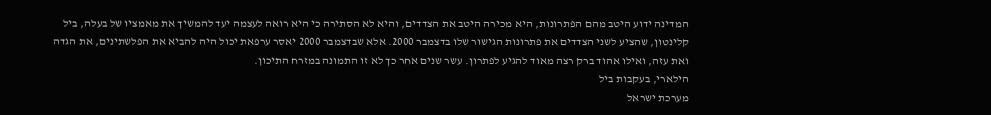המדינה ידוע היטב מהם הפתרונות, היא מכירה היטב את הצדדים, והיא לא הסתירה כי היא רואה לעצמה יעד להמשיך את מאמציו של בעלה, ביל קלינטון, שהציע לשני הצדדים את פתרונות הגישור שלו בדצמבר 2000. אלא שבדצמבר 2000 יאסר ערפאת יכול היה להביא את הפלשתינים, את הגדה ואת עזה, ואילו אהוד ברק רצה מאוד להגיע לפתרון. עשר שנים אחר כך לא זו התמונה במזרח התיכון.
הילארי, בעקבות ביל
מערכת ישראל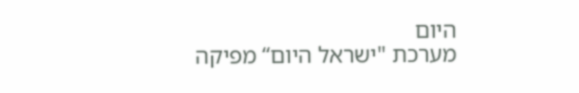היום
מערכת "ישראל היום“ מפיקה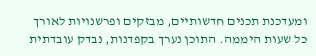ומעדכנת תכנים חדשותיים, מבזקים ופרשנויות לאורך כל שעות היממה. התוכן נערך בקפדנות, נבדק עובדתית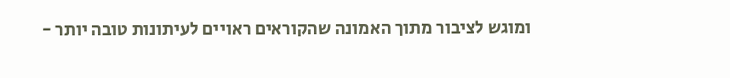ומוגש לציבור מתוך האמונה שהקוראים ראויים לעיתונות טובה יותר -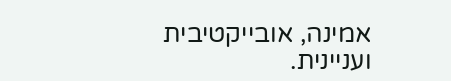אמינה, אובייקטיבית ועניינית.